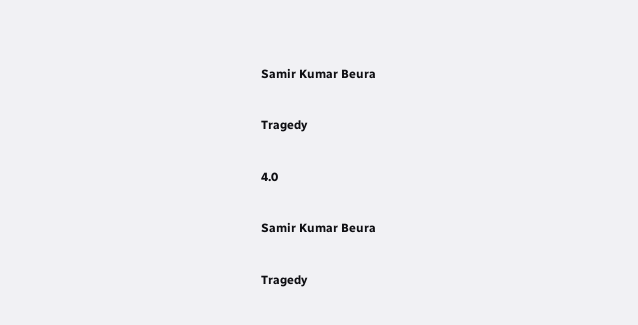Samir Kumar Beura

Tragedy

4.0

Samir Kumar Beura

Tragedy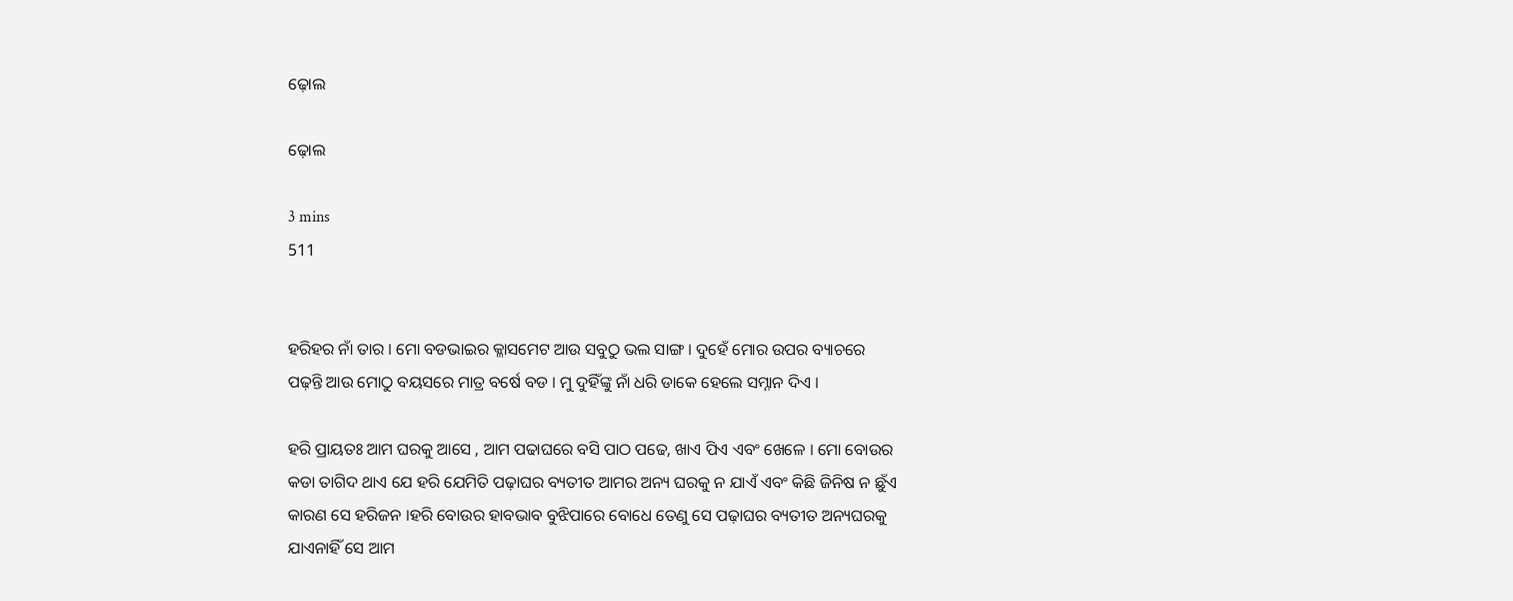ଢ଼ୋଲ

ଢ଼ୋଲ

3 mins
511


ହରିହର ନାଁ ତାର । ମୋ ବଡଭାଇର କ୍ଳାସମେଟ ଆଉ ସବୁଠୁ ଭଲ ସାଙ୍ଗ । ଦୁହେଁ ମୋର ଉପର ବ୍ୟାଚରେ ପଢ଼ନ୍ତି ଆଉ ମୋଠୁ ବୟସରେ ମାତ୍ର ବର୍ଷେ ବଡ । ମୁ ଦୁହିଁଙ୍କୁ ନାଁ ଧରି ଡାକେ ହେଲେ ସମ୍ନାନ ଦିଏ ।

ହରି ପ୍ରାୟତଃ ଆମ ଘରକୁ ଆସେ , ଆମ ପଢାଘରେ ବସି ପାଠ ପଢେ, ଖାଏ ପିଏ ଏବଂ ଖେଳେ । ମୋ ବୋଉର କଡା ତାଗିଦ ଥାଏ ଯେ ହରି ଯେମିତି ପଢ଼ାଘର ବ୍ୟତୀତ ଆମର ଅନ୍ୟ ଘରକୁ ନ ଯାଏଁ ଏବଂ କିଛି ଜିନିଷ ନ ଛୁଁଏ କାରଣ ସେ ହରିଜନ ।ହରି ବୋଉର ହାବଭାବ ବୁଝିପାରେ ବୋଧେ ତେଣୁ ସେ ପଢ଼ାଘର ବ୍ୟତୀତ ଅନ୍ୟଘରକୁ ଯାଏନାହିଁ ସେ ଆମ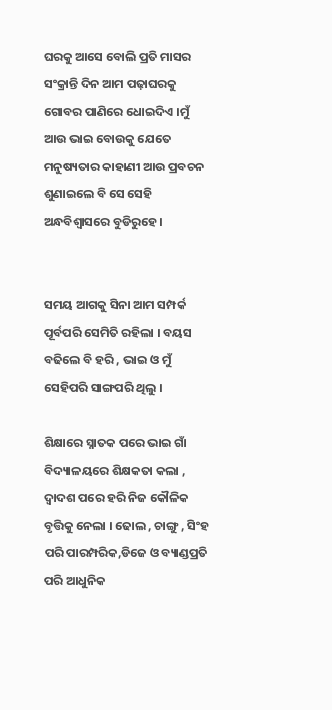ଘରକୁ ଆସେ ବୋଲି ପ୍ରତି ମାସର ସଂକ୍ରାନ୍ତି ଦିନ ଆମ ପଢ଼ାଘରକୁ ଗୋବର ପାଣିରେ ଧୋଇଦିଏ ।ମୁଁ ଆଉ ଭାଇ ବୋଉକୁ ଯେତେ ମନୁଷ୍ୟତାର କାହାଣୀ ଆଉ ପ୍ରବଚନ ଶୁଣାଇଲେ ବି ସେ ସେହି ଅନ୍ଧବିଶ୍ୱାସରେ ବୁଡିରୁହେ ।


ସମୟ ଆଗକୁ ସିନା ଆମ ସମ୍ପର୍କ ପୂର୍ବପରି ସେମିତି ରହିଲା । ବୟସ ବଢିଲେ ବି ହରି , ଭାଇ ଓ ମୁଁ ସେହିପରି ସାଙ୍ଗପରି ଥିଲୁ ।

ଶିକ୍ଷାରେ ସ୍ନାତକ ପରେ ଭାଇ ଗାଁ ବିଦ୍ୟାଳୟରେ ଶିକ୍ଷକତା କଲା , ଦ୍ୱାଦଶ ପରେ ହରି ନିଜ କୌଳିକ ବୃତ୍ତିକୁ ନେଲା । ଢୋଲ , ଚାଙ୍ଗୁ , ସିଂହ ପରି ପାରମ୍ପରିକ,ଡିଜେ ଓ ବ୍ୟାଣ୍ଡପ୍ରତି ପରି ଆଧୁନିକ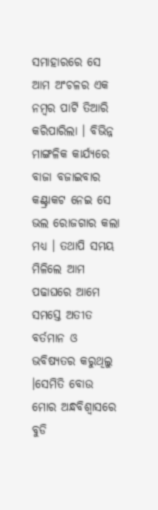ସମାହାରରେ ସେ ଆମ ଅଂଚଳର ଏକ ନମ୍ବର ପାର୍ଟି ତିଆରି କରିପାରିଲା । ବିଭିନ୍ନ ମାଙ୍ଗଳିକ କାର୍ଯ୍ୟରେ ବାଜା ବଜାଇବାର କଣ୍ଟ୍ରାକଟ ନେଇ ସେ ଭଲ ରୋଜଗାର କଲା ମଧ୍ୟ । ତଥାପି ସମୟ ମିଳିଲେ ଆମ ପଢାଘରେ ଆମେ ସମସ୍ତେ ଅତୀତ ବର୍ତମାନ ଓ ଭବିଷ୍ୟତର କରୁଥିଲୁ ।ସେମିତି ବୋଉ ମୋର ଅନ୍ଧବିଶ୍ୱାସରେ ବୁଡି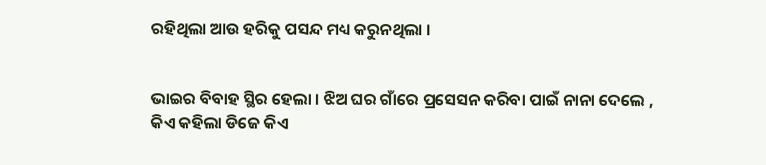ରହିଥିଲା ଆଉ ହରିକୁ ପସନ୍ଦ ମଧ୍ୟ କରୁନଥିଲା ।


ଭାଇର ବିବାହ ସ୍ଥିର ହେଲା । ଝିଅ ଘର ଗାଁରେ ପ୍ରସେସନ କରିବା ପାଇଁ ନାନା ଦେଲେ , କିଏ କହିଲା ଡିଜେ କିଏ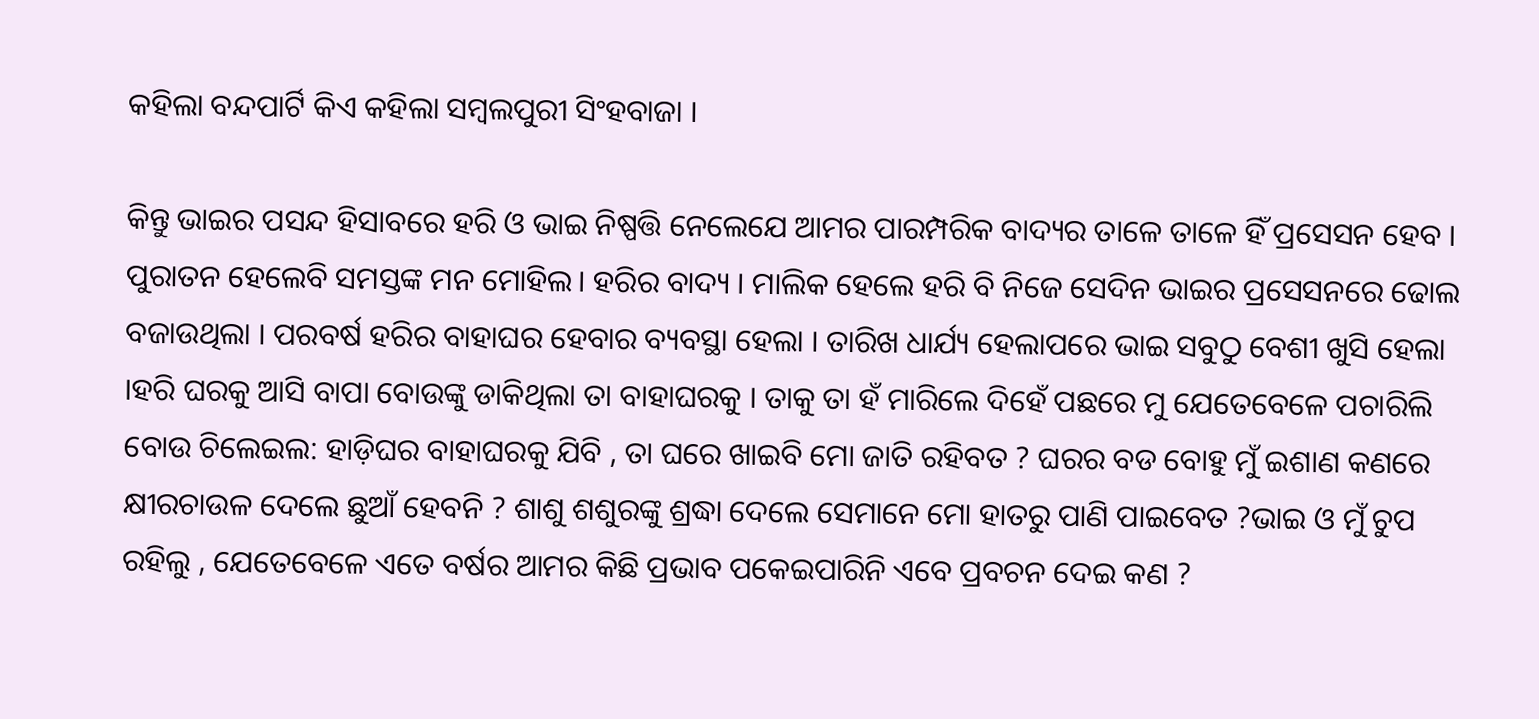କହିଲା ବନ୍ଦପାର୍ଟି କିଏ କହିଲା ସମ୍ବଲପୁରୀ ସିଂହବାଜା ।

କିନ୍ତୁ ଭାଇର ପସନ୍ଦ ହିସାବରେ ହରି ଓ ଭାଇ ନିଷ୍ପତ୍ତି ନେଲେଯେ ଆମର ପାରମ୍ପରିକ ବାଦ୍ୟର ତାଳେ ତାଳେ ହିଁ ପ୍ରସେସନ ହେବ । ପୁରାତନ ହେଲେବି ସମସ୍ତଙ୍କ ମନ ମୋହିଲ। ହରିର ବାଦ୍ୟ । ମାଲିକ ହେଲେ ହରି ବି ନିଜେ ସେଦିନ ଭାଇର ପ୍ରସେସନରେ ଢୋଲ ବଜାଉଥିଲା । ପରବର୍ଷ ହରିର ବାହାଘର ହେବାର ବ୍ୟବସ୍ଥା ହେଲା । ତାରିଖ ଧାର୍ଯ୍ୟ ହେଲାପରେ ଭାଇ ସବୁଠୁ ବେଶୀ ଖୁସି ହେଲା ।ହରି ଘରକୁ ଆସି ବାପା ବୋଉଙ୍କୁ ଡାକିଥିଲା ତା ବାହାଘରକୁ । ତାକୁ ତା ହଁ ମାରିଲେ ଦିହେଁ ପଛରେ ମୁ ଯେତେବେଳେ ପଚାରିଲି ବୋଉ ଚିଲେଇଲ: ହାଡ଼ିଘର ବାହାଘରକୁ ଯିବି , ତା ଘରେ ଖାଇବି ମୋ ଜାତି ରହିବତ ? ଘରର ବଡ ବୋହୁ ମୁଁ ଇଶାଣ କଣରେ କ୍ଷୀରଚାଉଳ ଦେଲେ ଛୁଆଁ ହେବନି ? ଶାଶୁ ଶଶୁରଙ୍କୁ ଶ୍ରଦ୍ଧା ଦେଲେ ସେମାନେ ମୋ ହାତରୁ ପାଣି ପାଇବେତ ?ଭାଇ ଓ ମୁଁ ଚୁପ ରହିଲୁ , ଯେତେବେଳେ ଏତେ ବର୍ଷର ଆମର କିଛି ପ୍ରଭାବ ପକେଇପାରିନି ଏବେ ପ୍ରବଚନ ଦେଇ କଣ ?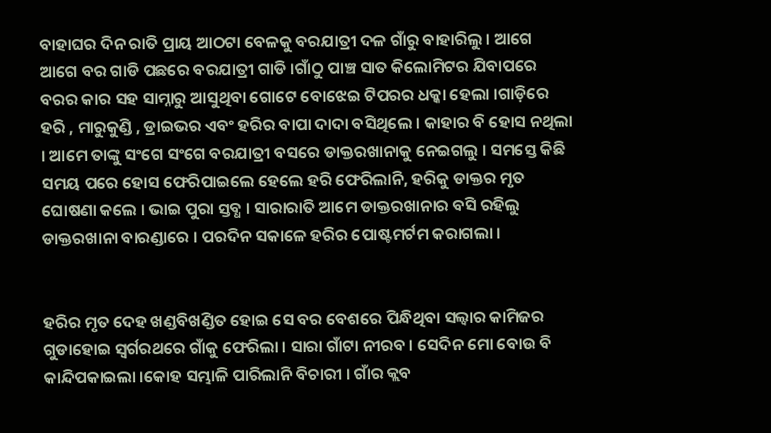ବାହାଘର ଦିନ ରାତି ପ୍ରାୟ ଆଠଟା ବେଳକୁ ବରଯାତ୍ରୀ ଦଳ ଗାଁରୁ ବାହାରିଲୁ । ଆଗେ ଆଗେ ବର ଗାଡି ପଛରେ ବରଯାତ୍ରୀ ଗାଡି ।ଗାଁଠୁ ପାଞ୍ଚ ସାତ କିଲୋମିଟର ଯିବାପରେ ବରର କାର ସହ ସାମ୍ନାରୁ ଆସୁଥିବା ଗୋଟେ ବୋଝେଇ ଟିପରର ଧକ୍କା ହେଲା ।ଗାଡ଼ିରେ ହରି , ମାରୁକୁଣ୍ଡି , ଡ୍ରାଇଭର ଏବଂ ହରିର ବାପା ଦାଦା ବସିଥିଲେ । କାହାର ବି ହୋସ ନଥିଲା । ଆମେ ତାଙ୍କୁ ସଂଗେ ସଂଗେ ବରଯାତ୍ରୀ ବସରେ ଡାକ୍ତରଖାନାକୁ ନେଇଗଲୁ । ସମସ୍ତେ କିଛି ସମୟ ପରେ ହୋସ ଫେରିପାଇଲେ ହେଲେ ହରି ଫେରିଲାନି, ହରିକୁ ଡାକ୍ତର ମୃତ ଘୋଷଣା କଲେ । ଭାଇ ପୁରା ସ୍ତବ୍ଧ । ସାରାରାତି ଆମେ ଡାକ୍ତରଖାନାର ବସି ରହିଲୁ ଡାକ୍ତରଖାନା ବାରଣ୍ଡାରେ । ପରଦିନ ସକାଳେ ହରିର ପୋଷ୍ଟମର୍ଟମ କରାଗଲା ।


ହରିର ମୃତ ଦେହ ଖଣ୍ଡବିଖଣ୍ଡିତ ହୋଇ ସେ ବର ବେଶରେ ପିନ୍ଧିଥିବା ସଲ୍ୱାର କାମିଜର ଗୁଡାହୋଇ ସ୍ଵର୍ଗରଥରେ ଗାଁକୁ ଫେରିଲା । ସାରା ଗାଁଟା ନୀରବ । ସେଦିନ ମୋ ବୋଉ ବି କାନ୍ଦିପକାଇଲା ।କୋହ ସମ୍ଭାଳି ପାରିଲାନି ବିଚାରୀ । ଗାଁର କ୍ଲବ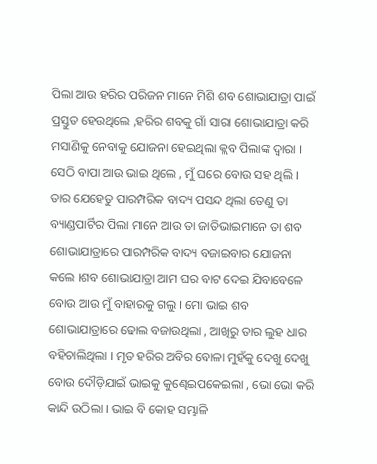ପିଲା ଆଉ ହରିର ପରିଜନ ମାନେ ମିଶି ଶବ ଶୋଭାଯାତ୍ରା ପାଇଁ ପ୍ରସ୍ତୁତ ହେଉଥିଲେ ,ହରିର ଶବକୁ ଗାଁ ସାରା ଶୋଭାଯାତ୍ରା କରି ମସାଣିକୁ ନେବାକୁ ଯୋଜନା ହେଇଥିଲା କ୍ଲବ ପିଲାଙ୍କ ଦ୍ୱାରା । ସେଠି ବାପା ଆଉ ଭାଇ ଥିଲେ , ମୁଁ ଘରେ ବୋଉ ସହ ଥିଲି । ତାର ଯେହେତୁ ପାରମ୍ପରିକ ବାଦ୍ୟ ପସନ୍ଦ ଥିଲା ତେଣୁ ତା ବ୍ୟାଣ୍ଡପାର୍ଟିର ପିଲା ମାନେ ଆଉ ତା ଜାତିଭାଇମାନେ ତା ଶବ ଶୋଭାଯାତ୍ରାରେ ପାରମ୍ପରିକ ବାଦ୍ୟ ବଜାଇବାର ଯୋଜନା କଲେ ।ଶବ ଶୋଭାଯାତ୍ରା ଆମ ଘର ବାଟ ଦେଇ ଯିବାବେଳେ ବୋଉ ଆଉ ମୁଁ ବାହାରକୁ ଗଲୁ । ମୋ ଭାଇ ଶବ ଶୋଭାଯାତ୍ରାରେ ଢୋଲ ବଜାଉଥିଲା , ଆଖିରୁ ତାର ଲୁହ ଧାର ବହିଚାଲିଥିଲା । ମୃତ ହରିର ଅବିର ବୋଳା ମୁହଁକୁ ଦେଖୁ ଦେଖୁ ବୋଉ ଦୌଡ଼ିଯାଇଁ ଭାଇକୁ କୁଣ୍ଢେଇପକେଇଲା , ଭୋ ଭୋ କରି କାନ୍ଦି ଉଠିଲା । ଭାଇ ବି କୋହ ସମ୍ଭାଳି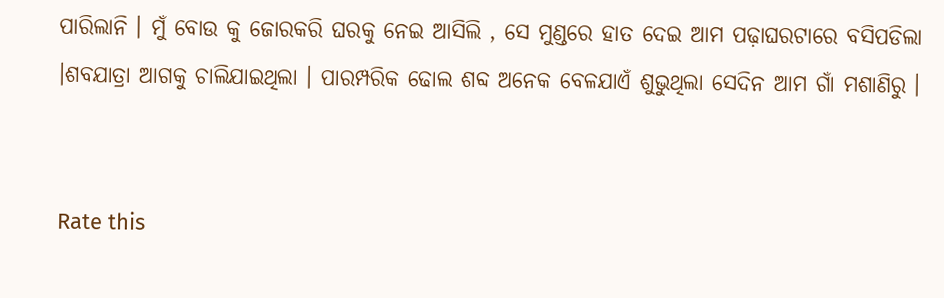ପାରିଲାନି । ମୁଁ ବୋଉ କୁ ଜୋରକରି ଘରକୁ ନେଇ ଆସିଲି , ସେ ମୁଣ୍ଡରେ ହାତ ଦେଇ ଆମ ପଢ଼ାଘରଟାରେ ବସିପଡିଲା ।ଶବଯାତ୍ରା ଆଗକୁ ଚାଲିଯାଇଥିଲା । ପାରମ୍ପରିକ ଢୋଲ ଶବ୍ଦ ଅନେକ ବେଳଯାଏଁ ଶୁଭୁଥିଲା ସେଦିନ ଆମ ଗାଁ ମଶାଣିରୁ ।


Rate this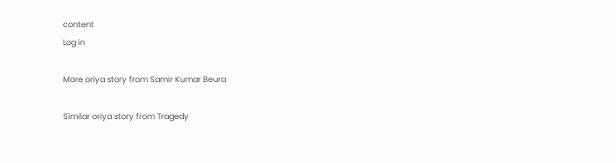content
Log in

More oriya story from Samir Kumar Beura

Similar oriya story from Tragedy